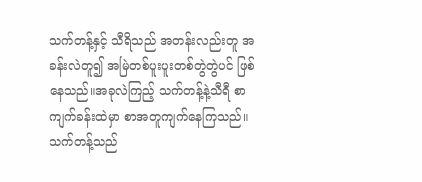သက်တန့်နှင့် သီရိသည် အတန်းလည်းတူ အခန်းလဲတူ၍ အမြဲတစ်ပူးပူးတစ်တွဲတွဲပင် ဖြစ်နေသည်။အခုလဲကြည့် သက်တန့်နဲ့သီရီ စာကျက်ခန်းထဲမှာ စာအတူကျက်နေကြသည်။
သက်တန့်သည်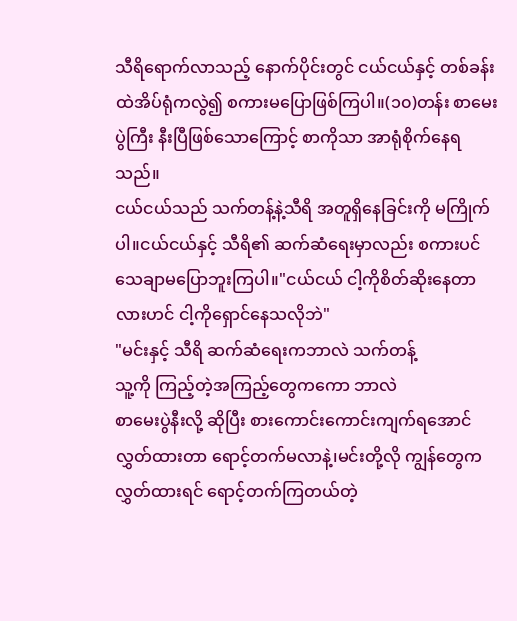သီရိရောက်လာသည့် နောက်ပိုင်းတွင် ငယ်ငယ်နှင့် တစ်ခန်းထဲအိပ်ရုံကလွဲ၍ စကားမပြောဖြစ်ကြပါ။(၁၀)တန်း စာမေးပွဲကြီး နီးပြီဖြစ်သောကြောင့် စာကိုသာ အာရုံစိုက်နေရသည်။
ငယ်ငယ်သည် သက်တန့်နဲ့သီရိ အတူရှိနေခြင်းကို မကြိုက်ပါ။ငယ်ငယ်နှင့် သီရိ၏ ဆက်ဆံရေးမှာလည်း စကားပင်သေချာမပြောဘူးကြပါ။"ငယ်ငယ် ငါ့ကိုစိတ်ဆိုးနေတာလားဟင် ငါ့ကိုရှောင်နေသလိုဘဲ"
"မင်းနှင့် သီရိ ဆက်ဆံရေးကဘာလဲ သက်တန့်
သူ့ကို ကြည့်တဲ့အကြည့်တွေကကော ဘာလဲ
စာမေးပွဲနီးလို့ ဆိုပြီး စားကောင်းကောင်းကျက်ရအောင် လွှတ်ထားတာ ရောင့်တက်မလာနဲ့၊မင်းတို့လို ကျွန်တွေက လွှတ်ထားရင် ရောင့်တက်ကြတယ်တဲ့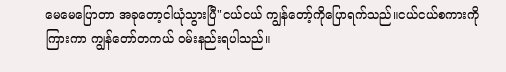မေမေပြောတာ အခုတော့ငါယုံသွားပြီ"ငယ်ငယ် ကျွန်တော့်ကိုပြောရက်သည်။ငယ်ငယ်စကားကို ကြားကာ ကျွန်တော်တကယ် ဝမ်းနည်းရပါသည်။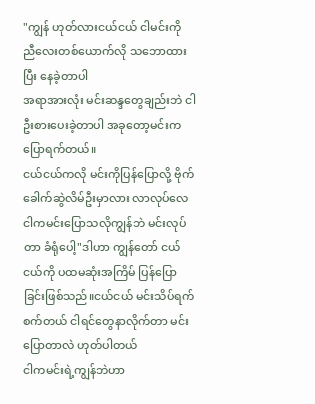"ကျွန် ဟုတ်လားငယ်ငယ် ငါမင်းကို ညီလေးတစ်ယောက်လို သဘောထားပြီး နေခဲ့တာပါ
အရာအားလုံး မင်းဆန္ဒတွေချည်းဘဲ ငါဦးစားပေးခဲ့တာပါ အခုတော့မင်းက ပြောရက်တယ်။
ငယ်ငယ်ကလို မင်းကိုပြန်ပြောလို့ ဗိုက်ခေါက်ဆွဲလိမ်ဦးမှာလား လာလုပ်လေ ငါကမင်းပြောသလိုကျွန်ဘဲ မင်းလုပ်တာ ခံရုံပေါ့"ဒါဟာ ကျွန်တော် ငယ်ငယ်ကို ပထမဆုံးအကြိမ် ပြန်ပြောခြင်းဖြစ်သည်။ငယ်ငယ် မင်းသိပ်ရက်စက်တယ် ငါရင်တွေနာလိုက်တာ မင်းပြောတာလဲ ဟုတ်ပါတယ်
ငါကမင်းရဲ့ကျွန်ဘဲဟာ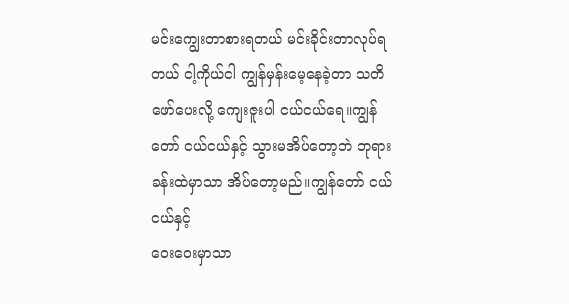မင်းကျွေးတာစားရတယ် မင်းခိုင်းတာလုပ်ရတယ် ငါ့ကိုယ်ငါ ကျွန်မှန်းမေ့နေခဲ့တာ သတိဖော်ပေးလို့ ကျေးဇူးပါ ငယ်ငယ်ရေ။ကျွန်တော် ငယ်ငယ်နှင့် သွားမအိပ်တော့ဘဲ ဘုရားခန်းထဲမှာသာ အိပ်တော့မည်။ကျွန်တော် ငယ်ငယ်နှင့်
ဝေးဝေးမှာသာ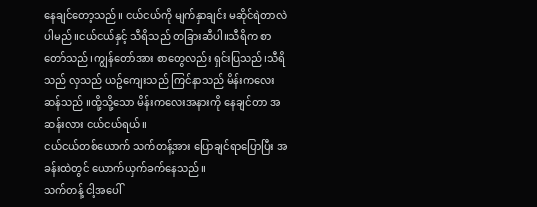နေချင်တော့သည်။ ငယ်ငယ်ကို မျက်နှာချင်း မဆိုင်ရဲတာလဲ ပါမည်။ငယ်ငယ်နှင့် သီရိသည် တခြားဆီပါ။သီရိက စာတော်သည်၊ကျွန်တော်အား စာတွေလည်း ရှင်းပြသည်၊သီရိသည် လှသည် ယဥ်ကျေးသည် ကြင်နာသည် မိန်းကလေးဆန်သည် ။ထို့သို့သော မိန်းကလေးအနားကို နေချင်တာ အဆန်းလား ငယ်ငယ်ရယ်။
ငယ်ငယ်တစ်ယောက် သက်တန့်အား ပြောချင်ရာပြောပြီး အခန်းထဲတွင် ယောက်ယှက်ခက်နေသည်။
သက်တန့် ငါ့အပေါ်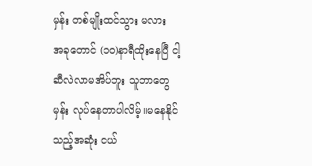မှန်း တစ်မျိုးထင်သွား မလား
အခုတောင် (၁၀)နာရီထိုးနေပြီ ငါ့ဆီလဲလာမအိပ်ဘူး သူဘာတွေမှန်း လုပ်နေတာပါလိမ့်။မနေနိုင်သည့်အဆုံး ငယ်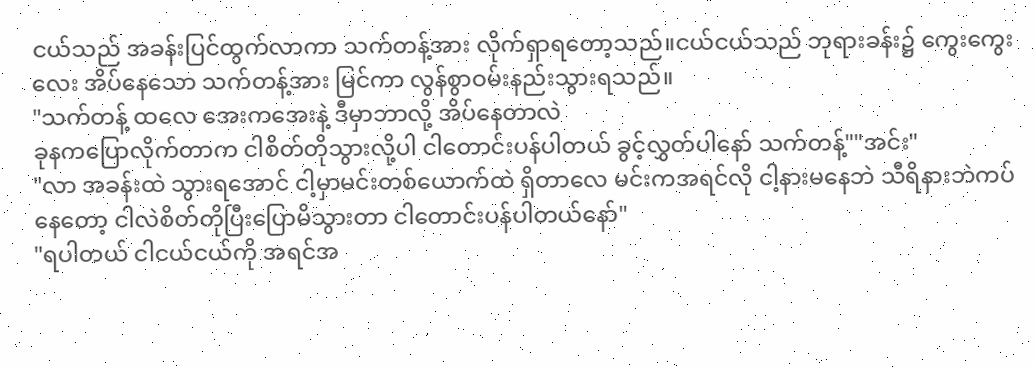ငယ်သည် အခန်းပြင်ထွက်လာကာ သက်တန့်အား လိုက်ရှာရတော့သည်။ငယ်ငယ်သည် ဘုရားခန်း၌ ကွေးကွေးလေး အိပ်နေသော သက်တန့်အား မြင်ကာ လွန်စွာဝမ်းနည်းသွားရသည်။
"သက်တန့် ထလေ အေးကအေးနဲ့ ဒီမှာဘာလို့ အိပ်နေတာလဲ
ခုနကပြောလိုက်တာက ငါစိတ်တိုသွားလို့ပါ ငါတောင်းပန်ပါတယ် ခွင့်လွှတ်ပါနော် သက်တန့်""အင်း"
"လာ အခန်းထဲ သွားရအောင် ငါ့မှာမင်းတစ်ယောက်ထဲ ရှိတာလေ မင်းကအရင်လို ငါ့နားမနေဘဲ သီရိနားဘဲကပ်နေတော့ ငါလဲစိတ်တိုပြီးပြောမိသွားတာ ငါတောင်းပန်ပါတယ်နော်"
"ရပါတယ် ငါငယ်ငယ်ကို အရင်အ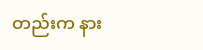တည်းက နား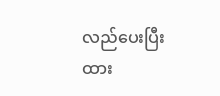လည်ပေးပြီးထား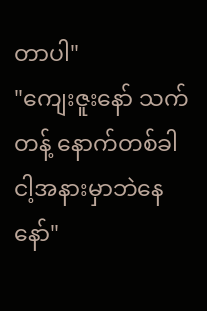တာပါ"
"ကျေးဇူးနော် သက်တန့် နောက်တစ်ခါ ငါ့အနားမှာဘဲနေနော်"